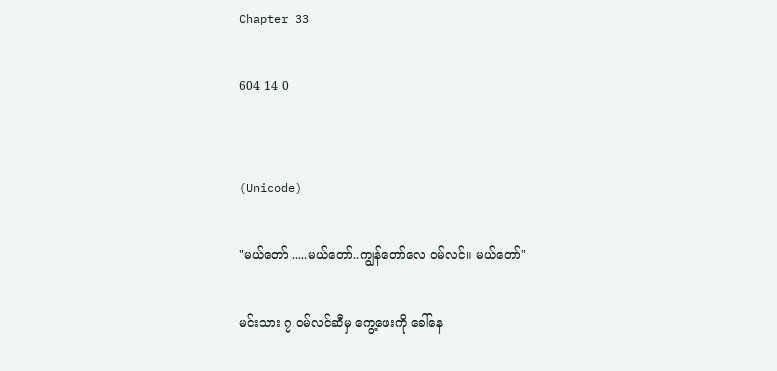Chapter 33

604 14 0


(Unicode)

"မယ်တော် .....မယ်တော်..ကျွန်တော်လေ ဝမ်လင်။ မယ်တော်"

မင်းသား ၇ ဝမ်လင်ဆီမှ ကွေ့ဖေးကို ခေါ်နေ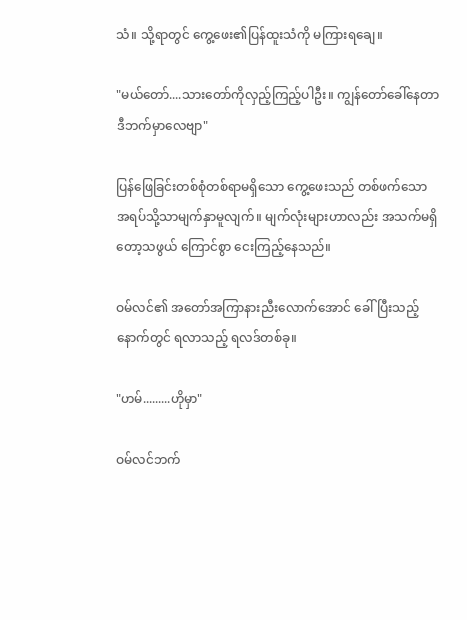သံ။ သို့ရာတွင် ကွေ့ဖေး၏ပြန်ထူးသံကို မကြားရချေ။

"မယ်တော်....သားတော်ကိုလှည့်ကြည့်ပါဦး။ ကျွန်တော်ခေါ်နေတာဒီဘက်မှာလေဗျာ"

ပြန်ဖြေခြင်းတစ်စုံတစ်ရာမရှိသော ကွေ့ဖေးသည် တစ်ဖက်သော အရပ်သို့သာမျက်နှာမူလျက်။ မျက်လုံးများဟာလည်း အသက်မရှိတော့သဖွယ် ကြောင်စွာ ငေးကြည့်နေသည်။

ဝမ်လင်၏ အတော်အကြာနားညီးလောက်အောင် ခေါ်ပြီးသည့်နောက်တွင် ရလာသည့် ရလဒ်တစ်ခု။

"ဟမ်.........ဟိုမှာ"

ဝမ်လင်ဘက်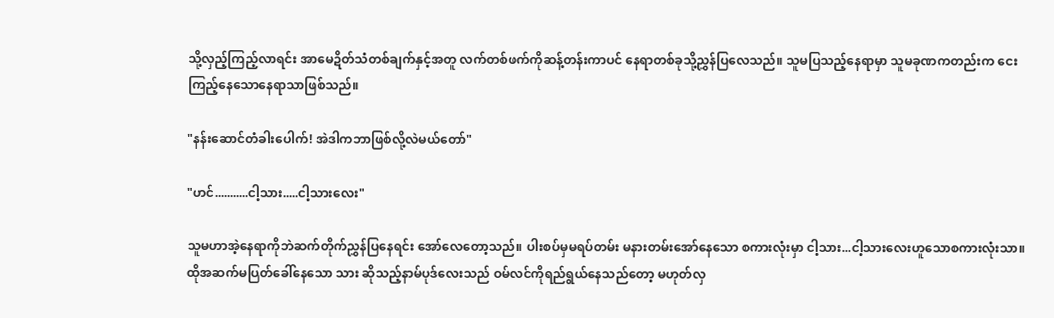သို့လှည့်ကြည့်လာရင်း အာမေဍိတ်သံတစ်ချက်နှင့်အတူ လက်တစ်ဖက်ကိုဆန့်တန်းကာပင် နေရာတစ်ခုသို့ညွှန်ပြလေသည်။ သူမပြသည့်နေရာမှာ သူမခုဏကတည်းက ငေးကြည့်နေသောနေရာသာဖြစ်သည်။

"နန်းဆောင်တံခါးပေါက်! အဲဒါကဘာဖြစ်လို့လဲမယ်တော်"

"ဟင်...........ငါ့သား.....ငါ့သားလေး"

သူမဟာအဲ့နေရာကိုဘဲဆက်တိုက်ညွှန်ပြနေရင်း အော်လေတော့သည်။ ပါးစပ်မှမရပ်တမ်း မနားတမ်းအော်နေသော စကားလုံးမှာ ငါ့သား...ငါ့သားလေးဟူသောစကားလုံးသာ။ ထိုအဆက်မပြတ်ခေါ်နေသော သား ဆိုသည့်နာမ်ပုဒ်လေးသည် ဝမ်လင်ကိုရည်ရွယ်နေသည်တော့ မဟုတ်လှ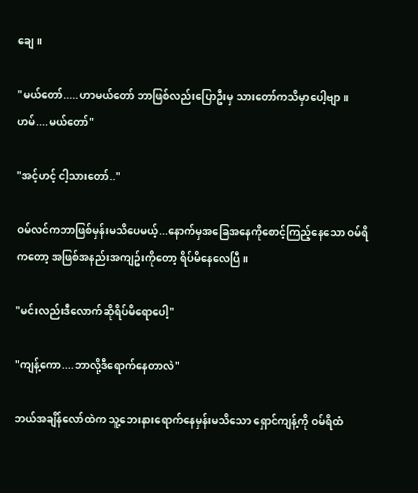ချေ။

"မယ်တော်.....ဟာမယ်တော် ဘာဖြစ်လည်းပြောဦးမှ သားတော်ကသိမှာပေါ့ဗျာ။ ဟမ်....မယ်တော်"

"အင့်ဟင့် ငါ့သားတော်.."

ဝမ်လင်ကဘာဖြစ်မှန်းမသိပေမယ့်...နောက်မှအခြေအနေကိုစောင့်ကြည့်နေသော ဝမ်ရိကတော့ အဖြစ်အနည်းအကျဥ်းကိုတော့ ရိပ်မိနေလေပြီ။

"မင်းလည်းဒီလောက်ဆိုရိပ်မိရောပေါ့"

"ကျန့်ကော....ဘာလို့ဒီရောက်နေတာလဲ"

ဘယ်အချိန်လော်ထဲက သူ့ဘေးနားရောက်နေမှန်းမသိသော ရှောင်ကျန့်ကို ဝမ်ရိထံ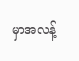မှာအလန့်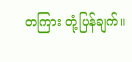တကြား တုံ့ပြန်ချက်။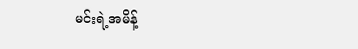မင်းရဲ့အမိန့်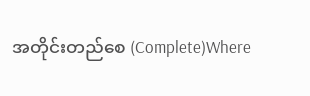အတိုင်းတည်စေ (Complete)Where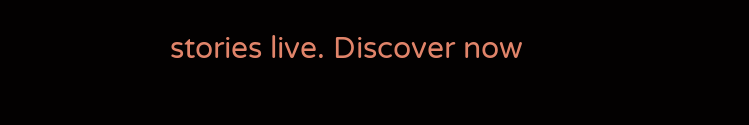stories live. Discover now